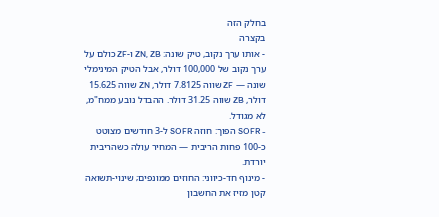בחלק הזה
בקצרה
- אותו ערך נקוב, טיק שונה: ZN, ZB ו-ZF כולם על ערך נקוב של 100,000 דולר, אבל הטיק המינימלי שונה — ZF שווה 7.8125 דולר, ZN שווה 15.625 דולר, ZB שווה 31.25 דולר. ההבדל נובע ממח"מ, לא מגודל.
- SOFR הפוך: חוזה SOFR ל-3 חודשים מצוטט כ-100 פחות הריבית — המחיר עולה כשהריבית יורדת.
- מינוף חד-כיווני: החוזים ממונפים; שינוי-תשואה קטן מזיז את החשבון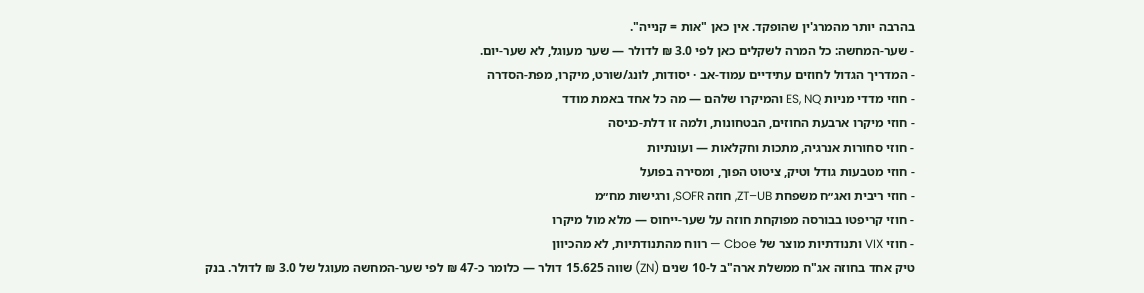בהרבה יותר מהמרג'ין שהופקד. אין כאן "אות = קנייה".
- שער-המחשה: כל המרה לשקלים כאן לפי 3.0 ₪ לדולר — שער מעוגל, לא שער-יום.
- המדריך הגדול לחוזים עתידיים עמוד-אב · יסודות, לונג/שורט, מיקרו, מפת-הסדרה
- חוזי מדדי מניות ES, NQ והמיקרו שלהם — מה כל אחד באמת מודד
- חוזי מיקרו ארבעת החוזים, הבטחונות, ולמה זו דלת-כניסה
- חוזי סחורות אנרגיה, מתכות וחקלאות — ועונתיות
- חוזי מטבעות גודל וטיק, ציטוט הפוך, ומסירה בפועל
- חוזי ריבית ואג״ח משפחת ZT–UB, חוזה SOFR, ורגישות מח״מ
- חוזי קריפטו בבורסה מפוקחת חוזה על שער-ייחוס — מלא מול מיקרו
- חוזי VIX ותנודתיות מוצר של Cboe — רווח מהתנודתיות, לא מהכיוון
טיק אחד בחוזה אג"ח ממשלת ארה"ב ל-10 שנים (ZN) שווה 15.625 דולר — כלומר כ-47 ₪ לפי שער-המחשה מעוגל של 3.0 ₪ לדולר. בנק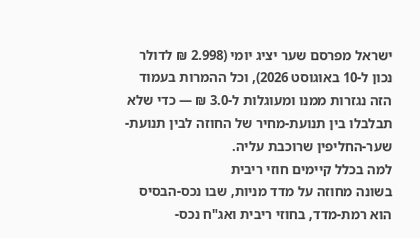ישראל מפרסם שער יציג יומי (2.998 ₪ לדולר נכון ל-10 באוגוסט 2026), וכל ההמרות בעמוד הזה נגזרות ממנו ומעוגלות ל-3.0 ₪ — כדי שלא תבלבלו בין תנועת-מחיר של החוזה לבין תנועת-שער-החליפין שרוכבת עליה.
למה בכלל קיימים חוזי ריבית
בשונה מחוזה על מדד מניות, שבו נכס-הבסיס הוא רמת-מדד, בחוזי ריבית ואג"ח נכס-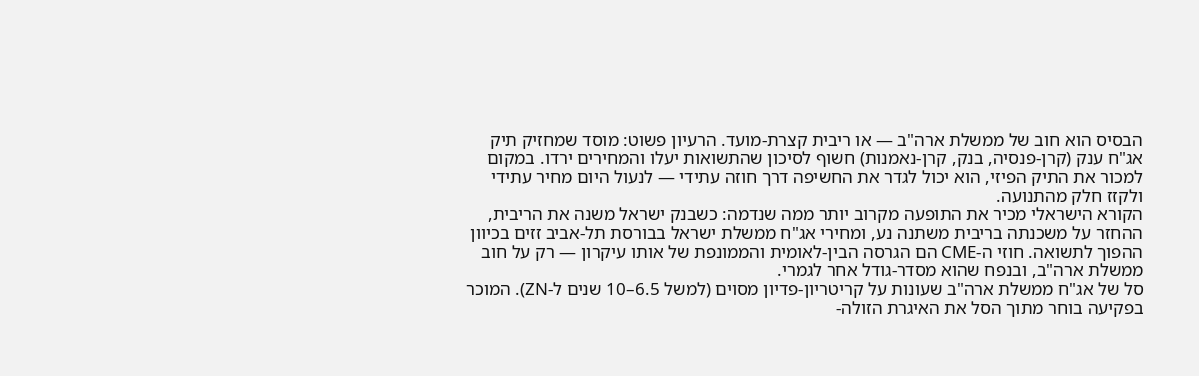הבסיס הוא חוב של ממשלת ארה"ב — או ריבית קצרת-מועד. הרעיון פשוט: מוסד שמחזיק תיק אג"ח ענק (קרן-פנסיה, בנק, קרן-נאמנות) חשוף לסיכון שהתשואות יעלו והמחירים ירדו. במקום למכור את התיק הפיזי, הוא יכול לגדר את החשיפה דרך חוזה עתידי — לנעול היום מחיר עתידי ולקזז חלק מהתנועה.
הקורא הישראלי מכיר את התופעה מקרוב יותר ממה שנדמה: כשבנק ישראל משנה את הריבית, ההחזר על משכנתה בריבית משתנה נע, ומחירי אג"ח ממשלת ישראל בבורסת תל-אביב זזים בכיוון ההפוך לתשואה. חוזי ה-CME הם הגרסה הבין-לאומית והממונפת של אותו עיקרון — רק על חוב ממשלת ארה"ב, ובנפח שהוא מסדר-גודל אחר לגמרי.
סל של אג"ח ממשלת ארה"ב שעונות על קריטריון-פדיון מסוים (למשל 6.5–10 שנים ל-ZN). המוכר בפקיעה בוחר מתוך הסל את האיגרת הזולה-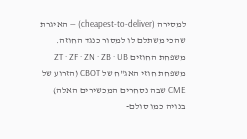למסירה (cheapest-to-deliver) — האיגרת שהכי משתלם לו למסור כנגד החוזה.
משפחת החוזים ZT · ZF · ZN · ZB · UB
משפחת חוזי האג"ח של CBOT (הזרוע של CME שבה נסחרים המכשירים האלה) בנויה כמו סולם-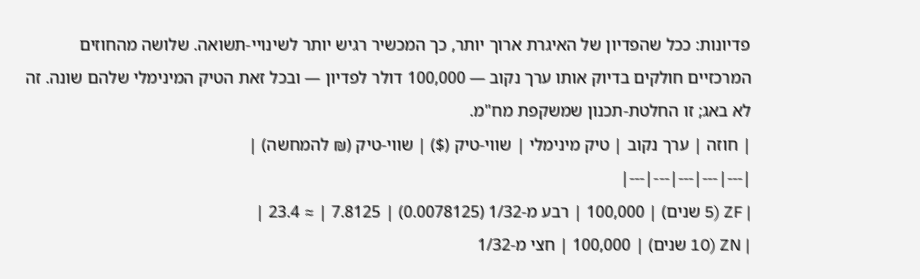פדיונות: ככל שהפדיון של האיגרת ארוך יותר, כך המכשיר רגיש יותר לשינויי-תשואה. שלושה מהחוזים המרכזיים חולקים בדיוק אותו ערך נקוב — 100,000 דולר לפדיון — ובכל זאת הטיק המינימלי שלהם שונה. זה לא באג; זו החלטת-תכנון שמשקפת מח"מ.
| חוזה | ערך נקוב | טיק מינימלי | שווי-טיק ($) | שווי-טיק (₪ להמחשה) |
|---|---|---|---|---|
| ZF (5 שנים) | 100,000 | רבע מ-1/32 (0.0078125) | 7.8125 | ≈ 23.4 |
| ZN (10 שנים) | 100,000 | חצי מ-1/32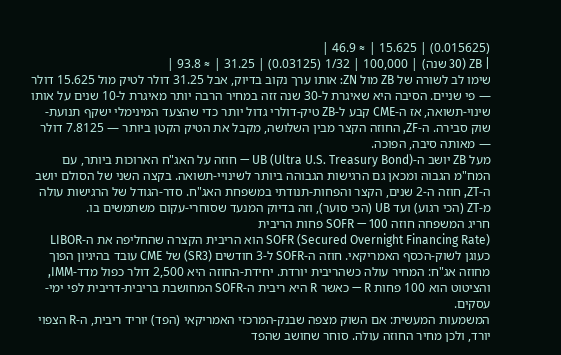(0.015625) | 15.625 | ≈ 46.9 |
| ZB (30 שנה) | 100,000 | 1/32 (0.03125) | 31.25 | ≈ 93.8 |
שימו לב לשורה של ZB מול ZN: אותו ערך נקוב בדיוק, אבל 31.25 דולר לטיק מול 15.625 דולר — פי שניים. הסיבה היא שאיגרת ל-30 שנה זזה במחיר הרבה יותר מאיגרת ל-10 שנים על אותו שינוי-תשואה, אז ה-CME קבע ל-ZB טיק-דולרי גדול יותר כדי שהצעד המינימלי ישקף תנועת-שוק סבירה. ה-ZF, החוזה הקצר מבין השלושה, מקבל את הטיק הקטן ביותר — 7.8125 דולר — מאותה סיבה, הפוכה.
מעל ZB יושב ה-UB (Ultra U.S. Treasury Bond) — חוזה על האג"ח הארוכות ביותר, עם המח"מ הגבוה ומכאן גם הרגישות הגבוהה ביותר לשינויי-תשואה. בקצה השני של הסולם יושב ה-ZT, חוזה ה-2 שנים, הקצר והפחות-תנודתי במשפחת האג"ח. סדר-הגודל של הרגישות עולה מ-ZT (הכי רגוע) ועד UB (הכי סוער), וזה בדיוק המנעד שסוחרי-עקום משתמשים בו.
חריג המשפחה חוזה SOFR — 100 פחות הריבית
SOFR (Secured Overnight Financing Rate) הוא הריבית הקצרה שהחליפה את ה-LIBOR כעוגן לשוק-הכסף האמריקאי. חוזה ה-SOFR ל-3 חודשים (SR3) של CME עובד בהיגיון הפוך מחוזה אג"ח: המחיר עולה כשהריבית יורדת. יחידת-החוזה היא 2,500 דולר כפול מדד-IMM, והציטוט הוא 100 פחות R — כאשר R היא ריבית ה-SOFR המחושבת בריבית-דריבית לפי ימי-עסקים.
המשמעות המעשית: אם השוק מצפה שבנק-המרכזי האמריקאי (הפד) יוריד ריבית, ה-R הצפוי יורד, ולכן מחיר החוזה עולה. סוחר שחושב שהפד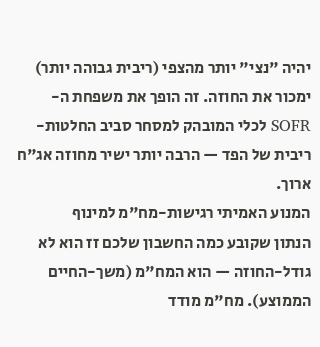יהיה "נצי" יותר מהצפי (ריבית גבוהה יותר) ימכור את החוזה. זה הופך את משפחת ה-SOFR לכלי המובהק למסחר סביב החלטות-ריבית של הפד — הרבה יותר ישיר מחוזה אג"ח ארוך.
המנוע האמיתי רגישות-מח"מ למינוף
הנתון שקובע כמה החשבון שלכם זז הוא לא גודל-החוזה — הוא המח"מ (משך-החיים הממוצע). מח"מ מודד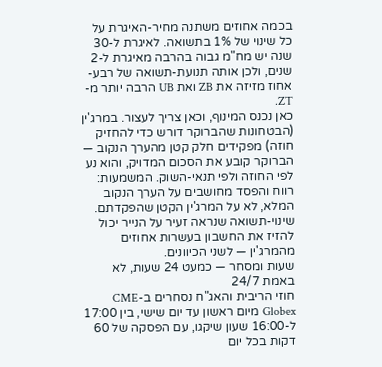בכמה אחוזים משתנה מחיר-האיגרת על כל שינוי של 1% בתשואה. לאיגרת ל-30 שנה יש מח"מ גבוה בהרבה מאיגרת ל-2 שנים, ולכן אותה תנועת-תשואה של רבע-אחוז מזיזה את ZB ואת UB הרבה יותר מ-ZT.
כאן נכנס המינוף, וכאן צריך לעצור. במרג'ין (הבטחונות שהברוקר דורש כדי להחזיק חוזה) מפקידים חלק קטן מהערך הנקוב — הברוקר קובע את הסכום המדויק, והוא נע לפי החוזה ולפי תנאי-השוק. המשמעות: רווח והפסד מחושבים על הערך הנקוב המלא, לא על המרג'ין הקטן שהפקדתם. שינוי-תשואה שנראה זעיר על הנייר יכול להזיז את החשבון בעשרות אחוזים מהמרג'ין — לשני הכיוונים.
שעות ומסחר — כמעט 24 שעות, לא באמת 24/7
חוזי הריבית והאג"ח נסחרים ב-CME Globex מיום ראשון עד יום שישי, בין 17:00 ל-16:00 שעון שיקגו, עם הפסקה של 60 דקות בכל יום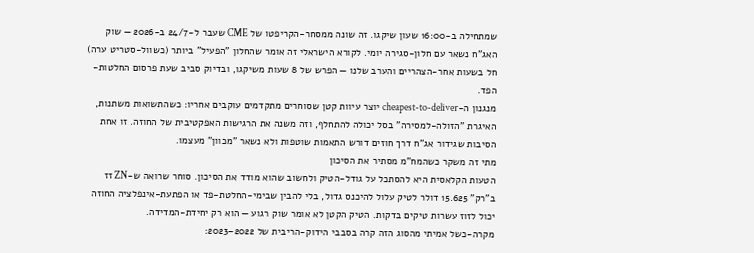שמתחילה ב-16:00 שעון שיקגו. זה שונה ממסחר-הקריפטו של CME שעבר ל-24/7 ב-2026 — שוק האג"ח נשאר עם חלון-סגירה יומי. לקורא הישראלי זה אומר שהחלון "הפעיל" ביותר (כשוול-סטריט ערה) חל בשעות אחר-הצהריים והערב שלנו — הפרש של 8 שעות משיקגו, ובדיוק סביב שעת פרסום החלטות-הפד.
מנגנון ה-cheapest-to-deliver יוצר עיוות קטן שסוחרים מתקדמים עוקבים אחריו: כשהתשואות משתנות, האיגרת "הזולה-למסירה" בסל יכולה להתחלף, וזה משנה את הרגישות האפקטיבית של החוזה. זו אחת הסיבות שגידור אג"ח דרך חוזים דורש התאמות שוטפות ולא נשאר "מכוון" מעצמו.
מתי זה משקר כשהמח"מ מסתיר את הסיכון
הטעות הקלאסית היא להסתכל על גודל-הטיק ולחשוב שהוא מודד את הסיכון. סוחר שרואה ש-ZN זז ב"רק" 15.625 דולר לטיק עלול להיכנס גדול, בלי להבין שבימי-החלטת-פד או הפתעת-אינפלציה החוזה יכול לזוז עשרות טיקים בדקות. הטיק הקטן לא אומר שוק רגוע — הוא רק יחידת-המדידה.
מקרה-כשל אמיתי מהסוג הזה קרה בסבבי הידוק-הריבית של 2022–2023: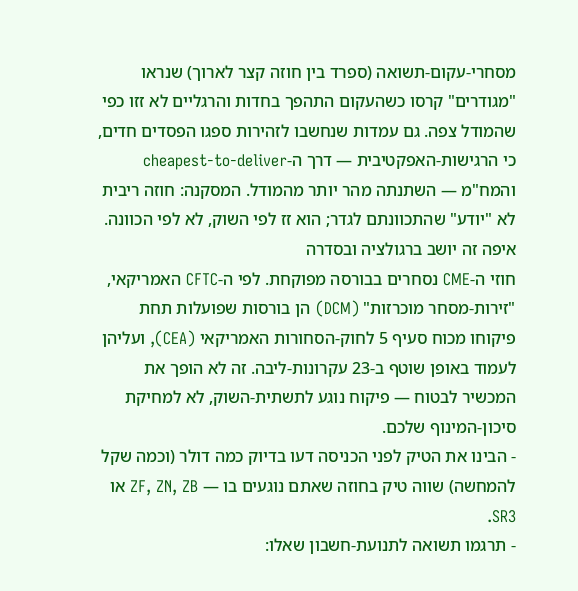מסחרי-עקום-תשואה (ספרד בין חוזה קצר לארוך) שנראו "מגודרים" קרסו כשהעקום התהפך בחדות והרגליים לא זזו כפי שהמודל צפה. גם עמדות שנחשבו לזהירות ספגו הפסדים חדים, כי הרגישות-האפקטיבית — דרך ה-cheapest-to-deliver והמח"מ — השתנתה מהר יותר מהמודל. המסקנה: חוזה ריבית לא "יודע" שהתכוונתם לגדר; הוא זז לפי השוק, לא לפי הכוונה.
איפה זה יושב ברגולציה ובסדרה
חוזי ה-CME נסחרים בבורסה מפוקחת. לפי ה-CFTC האמריקאי, "זירות-מסחר מוכרזות" (DCM) הן בורסות שפועלות תחת פיקוחו מכוח סעיף 5 לחוק-הסחורות האמריקאי (CEA), ועליהן לעמוד באופן שוטף ב-23 עקרונות-ליבה. זה לא הופך את המכשיר לבטוח — פיקוח נוגע לתשתית-השוק, לא למחיקת סיכון-המינוף שלכם.
- הבינו את הטיק לפני הכניסה דעו בדיוק כמה דולר (וכמה שקל להמחשה) שווה טיק בחוזה שאתם נוגעים בו — ZF, ZN, ZB או SR3.
- תרגמו תשואה לתנועת-חשבון שאלו: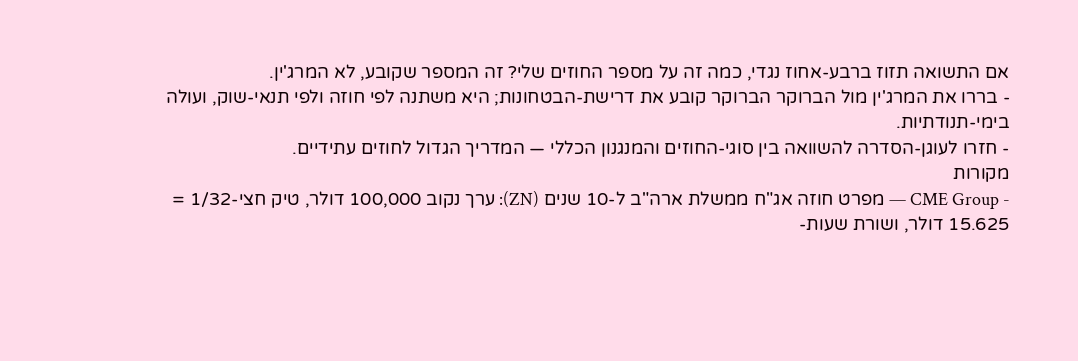אם התשואה תזוז ברבע-אחוז נגדי, כמה זה על מספר החוזים שלי? זה המספר שקובע, לא המרג'ין.
- בררו את המרג'ין מול הברוקר הברוקר קובע את דרישת-הבטחונות; היא משתנה לפי חוזה ולפי תנאי-שוק, ועולה בימי-תנודתיות.
- חזרו לעוגן-הסדרה להשוואה בין סוגי-החוזים והמנגנון הכללי — המדריך הגדול לחוזים עתידיים.
מקורות
- CME Group — מפרט חוזה אג"ח ממשלת ארה"ב ל-10 שנים (ZN): ערך נקוב 100,000 דולר, טיק חצי-1/32 = 15.625 דולר, ושורת שעות-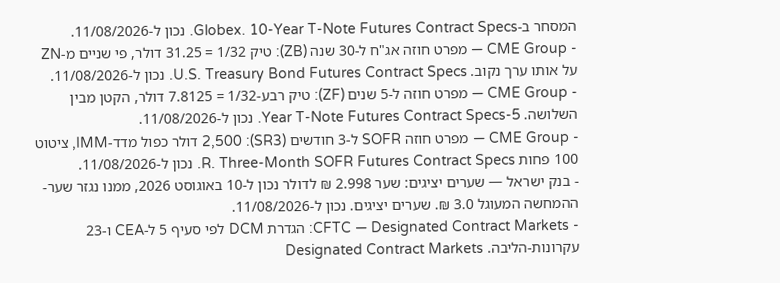המסחר ב-Globex. 10-Year T-Note Futures Contract Specs. נכון ל-11/08/2026.
- CME Group — מפרט חוזה אג"ח ל-30 שנה (ZB): טיק 1/32 = 31.25 דולר, פי שניים מ-ZN על אותו ערך נקוב. U.S. Treasury Bond Futures Contract Specs. נכון ל-11/08/2026.
- CME Group — מפרט חוזה ל-5 שנים (ZF): טיק רבע-1/32 = 7.8125 דולר, הקטן מבין השלושה. 5-Year T-Note Futures Contract Specs. נכון ל-11/08/2026.
- CME Group — מפרט חוזה SOFR ל-3 חודשים (SR3): 2,500 דולר כפול מדד-IMM, ציטוט 100 פחות R. Three-Month SOFR Futures Contract Specs. נכון ל-11/08/2026.
- בנק ישראל — שערים יציגים: שער 2.998 ₪ לדולר נכון ל-10 באוגוסט 2026, ממנו נגזר שער-ההמחשה המעוגל 3.0 ₪. שערים יציגים. נכון ל-11/08/2026.
- CFTC — Designated Contract Markets: הגדרת DCM לפי סעיף 5 ל-CEA ו-23 עקרונות-הליבה. Designated Contract Markets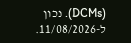(DCMs). נכון ל-11/08/2026.